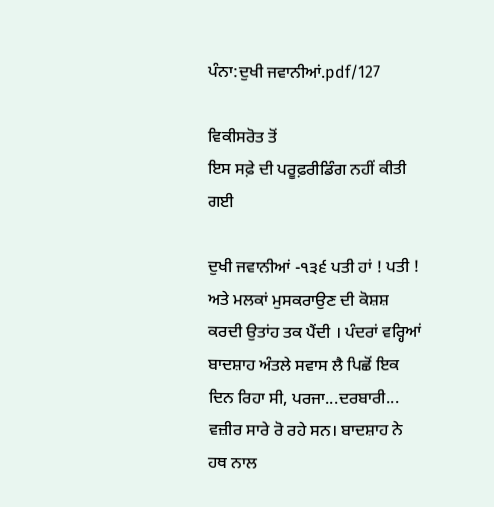ਪੰਨਾ:ਦੁਖੀ ਜਵਾਨੀਆਂ.pdf/127

ਵਿਕੀਸਰੋਤ ਤੋਂ
ਇਸ ਸਫ਼ੇ ਦੀ ਪਰੂਫ਼ਰੀਡਿੰਗ ਨਹੀਂ ਕੀਤੀ ਗਈ

ਦੁਖੀ ਜਵਾਨੀਆਂ -੧੩੬ ਪਤੀ ਹਾਂ ! ਪਤੀ ! ਅਤੇ ਮਲਕਾਂ ਮੁਸਕਰਾਉਣ ਦੀ ਕੋਸ਼ਸ਼ ਕਰਦੀ ਉਤਾਂਹ ਤਕ ਪੈਂਦੀ । ਪੰਦਰਾਂ ਵਰ੍ਹਿਆਂ ਬਾਦਸ਼ਾਹ ਅੰਤਲੇ ਸਵਾਸ ਲੈ ਪਿਛੋਂ ਇਕ ਦਿਨ ਰਿਹਾ ਸੀ, ਪਰਜਾ...ਦਰਬਾਰੀ... ਵਜ਼ੀਰ ਸਾਰੇ ਰੋ ਰਹੇ ਸਨ। ਬਾਦਸ਼ਾਹ ਨੇ ਹਥ ਨਾਲ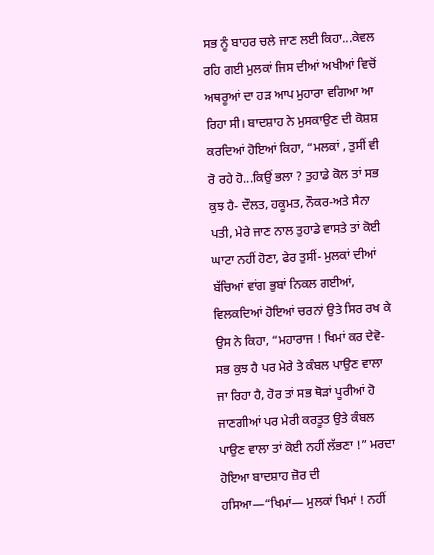ਸਭ ਨੂੰ ਬਾਹਰ ਚਲੇ ਜਾਣ ਲਈ ਕਿਹਾ...ਕੇਵਲ ਰਹਿ ਗਈ ਮੁਲਕਾਂ ਜਿਸ ਦੀਆਂ ਅਖੀਆਂ ਵਿਚੋਂ ਅਥਰੂਆਂ ਦਾ ਹੜ ਆਪ ਮੁਹਾਰਾ ਵਗਿਆ ਆ ਰਿਹਾ ਸੀ। ਬਾਦਸ਼ਾਹ ਨੇ ਮੁਸਕਾਉਣ ਦੀ ਕੋਸ਼ਸ਼ ਕਰਦਿਆਂ ਹੋਇਆਂ ਕਿਹਾ, “ਮਲਕਾਂ , ਤੁਸੀਂ ਵੀ ਰੋ ਰਹੇ ਹੋ...ਕਿਉਂ ਭਲਾ ? ਤੁਹਾਡੇ ਕੋਲ ਤਾਂ ਸਭ ਕੁਝ ਹੈ- ਦੌਲਤ, ਹਕੂਮਤ, ਨੌਕਰ-ਅਤੇ ਸੈਨਾ ਪਤੀ, ਮੇਰੇ ਜਾਣ ਨਾਲ ਤੁਹਾਡੇ ਵਾਸਤੇ ਤਾਂ ਕੋਈ ਘਾਟਾ ਨਹੀਂ ਹੋਣਾ, ਫੇਰ ਤੁਸੀਂ- ਮੁਲਕਾਂ ਦੀਆਂ ਬੱਚਿਆਂ ਵਾਂਗ ਭੁਬਾਂ ਨਿਕਲ ਗਈਆਂ, ਵਿਲਕਦਿਆਂ ਹੋਇਆਂ ਚਰਨਾਂ ਉਤੇ ਸਿਰ ਰਖ ਕੇ ਉਸ ਨੇ ਕਿਹਾ, “ਮਹਾਰਾਜ ! ਖਿਮਾਂ ਕਰ ਦੇਵੋ-ਸਭ ਕੁਝ ਹੈ ਪਰ ਮੇਰੇ ਤੇ ਕੰਬਲ ਪਾਉਣ ਵਾਲਾ ਜਾ ਰਿਹਾ ਹੈ, ਹੋਰ ਤਾਂ ਸਭ ਥੋੜਾਂ ਪੂਰੀਆਂ ਹੋ ਜਾਣਗੀਆਂ ਪਰ ਮੇਰੀ ਕਰਤੂਤ ਉਤੇ ਕੰਬਲ ਪਾਉਣ ਵਾਲਾ ਤਾਂ ਕੋਈ ਨਹੀਂ ਲੱਭਣਾ !” ਮਰਦਾ ਹੋਇਆ ਬਾਦਸ਼ਾਹ ਜ਼ੋਰ ਦੀ ਹਸਿਆ—“ਖਿਮਾਂ— ਮੁਲਕਾਂ ਖਿਮਾਂ ! ਨਹੀਂ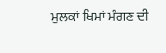ਮੁਲਕਾਂ ਖਿਮਾਂ ਮੰਗਣ ਦੀ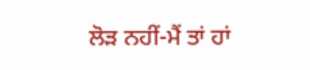ਲੋੜ ਨਹੀਂ-ਮੈਂ ਤਾਂ ਹਾਂ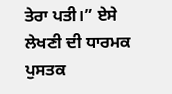ਤੇਰਾ ਪਤੀ।” ਏਸੇ ਲੇਖਣੀ ਦੀ ਧਾਰਮਕ ਪੁਸਤਕ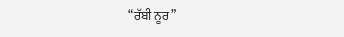“ਰੱਬੀ ਨੂਰ”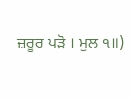ਜ਼ਰੂਰ ਪੜੋ । ਮੁਲ ੧॥)